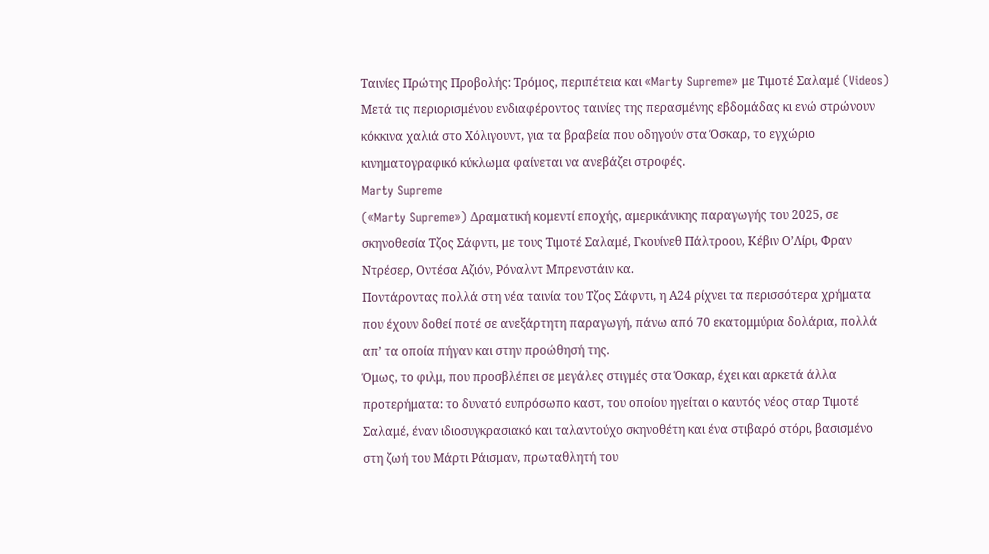Ταινίες Πρώτης Προβολής: Τρόμος, περιπέτεια και «Marty Supreme» με Τιμοτέ Σαλαμέ (Videos)
Μετά τις περιορισμένου ενδιαφέροντος ταινίες της περασμένης εβδομάδας κι ενώ στρώνουν κόκκινα χαλιά στο Χόλιγουντ, για τα βραβεία που οδηγούν στα Όσκαρ, το εγχώριο κινηματογραφικό κύκλωμα φαίνεται να ανεβάζει στροφές.
Marty Supreme
(«Marty Supreme») Δραματική κομεντί εποχής, αμερικάνικης παραγωγής του 2025, σε σκηνοθεσία Τζος Σάφντι, με τους Τιμοτέ Σαλαμέ, Γκουίνεθ Πάλτροου, Κέβιν Ο’Λίρι, Φραν Ντρέσερ, Οντέσα Αζιόν, Ρόναλντ Μπρενστάιν κα.
Ποντάροντας πολλά στη νέα ταινία του Τζος Σάφντι, η Α24 ρίχνει τα περισσότερα χρήματα που έχουν δοθεί ποτέ σε ανεξάρτητη παραγωγή, πάνω από 70 εκατομμύρια δολάρια, πολλά απ’ τα οποία πήγαν και στην προώθησή της.
Όμως, το φιλμ, που προσβλέπει σε μεγάλες στιγμές στα Όσκαρ, έχει και αρκετά άλλα προτερήματα: το δυνατό ευπρόσωπο καστ, του οποίου ηγείται ο καυτός νέος σταρ Τιμοτέ Σαλαμέ, έναν ιδιοσυγκρασιακό και ταλαντούχο σκηνοθέτη και ένα στιβαρό στόρι, βασισμένο στη ζωή του Μάρτι Ράισμαν, πρωταθλητή του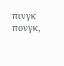πινγκ πονγκ,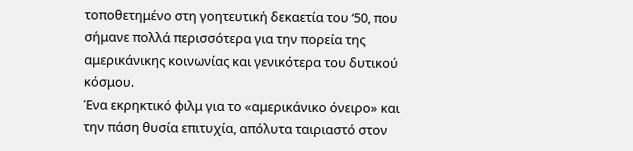τοποθετημένο στη γοητευτική δεκαετία του ‘50, που σήμανε πολλά περισσότερα για την πορεία της αμερικάνικης κοινωνίας και γενικότερα του δυτικού κόσμου.
Ένα εκρηκτικό φιλμ για το «αμερικάνικο όνειρο» και την πάση θυσία επιτυχία, απόλυτα ταιριαστό στον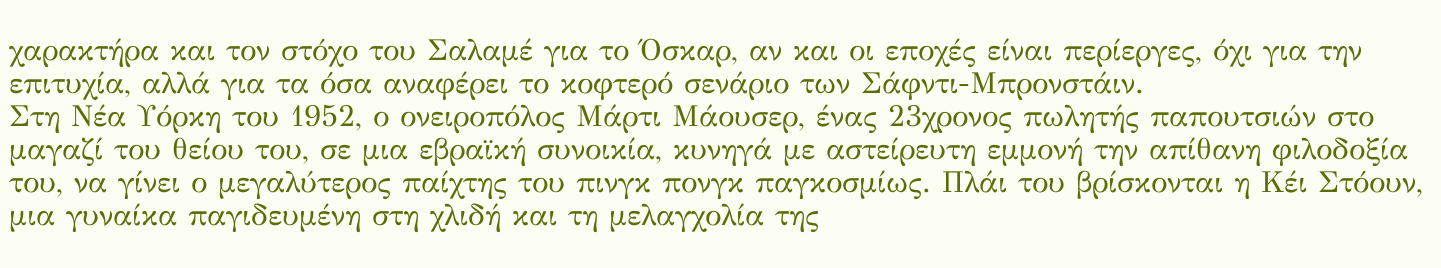χαρακτήρα και τον στόχο του Σαλαμέ για το Όσκαρ, αν και οι εποχές είναι περίεργες, όχι για την επιτυχία, αλλά για τα όσα αναφέρει το κοφτερό σενάριο των Σάφντι-Μπρονστάιν.
Στη Νέα Υόρκη του 1952, ο ονειροπόλος Μάρτι Μάουσερ, ένας 23χρονος πωλητής παπουτσιών στο μαγαζί του θείου του, σε μια εβραϊκή συνοικία, κυνηγά με αστείρευτη εμμονή την απίθανη φιλοδοξία του, να γίνει ο μεγαλύτερος παίχτης του πινγκ πονγκ παγκοσμίως. Πλάι του βρίσκονται η Κέι Στόουν, μια γυναίκα παγιδευμένη στη χλιδή και τη μελαγχολία της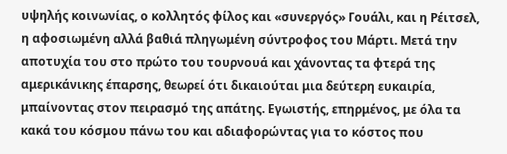υψηλής κοινωνίας, ο κολλητός φίλος και «συνεργός» Γουάλι, και η Ρέιτσελ, η αφοσιωμένη αλλά βαθιά πληγωμένη σύντροφος του Μάρτι. Μετά την αποτυχία του στο πρώτο του τουρνουά και χάνοντας τα φτερά της αμερικάνικης έπαρσης, θεωρεί ότι δικαιούται μια δεύτερη ευκαιρία, μπαίνοντας στον πειρασμό της απάτης. Εγωιστής, επηρμένος, με όλα τα κακά του κόσμου πάνω του και αδιαφορώντας για το κόστος που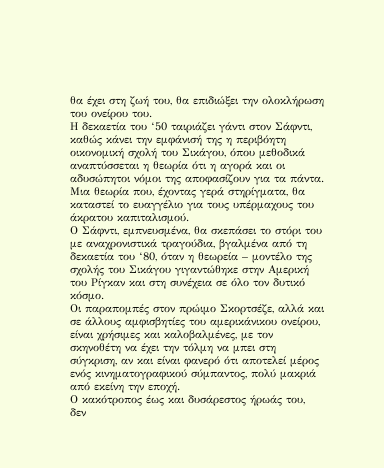θα έχει στη ζωή του, θα επιδιώξει την ολοκλήρωση του ονείρου του.
Η δεκαετία του ‘50 ταιριάζει γάντι στον Σάφντι, καθώς κάνει την εμφάνισή της η περιβόητη οικονομική σχολή του Σικάγου, όπου μεθοδικά αναπτύσσεται η θεωρία ότι η αγορά και οι αδυσώπητοι νόμοι της αποφασίζουν για τα πάντα. Μια θεωρία που, έχοντας γερά στηρίγματα, θα καταστεί το ευαγγέλιο για τους υπέρμαχους του άκρατου καπιταλισμού.
Ο Σάφντι, εμπνευσμένα, θα σκεπάσει το στόρι του με αναχρονιστικά τραγούδια, βγαλμένα από τη δεκαετία του ‘80, όταν η θεωρεία – μοντέλο της σχολής του Σικάγου γιγαντώθηκε στην Αμερική του Ρίγκαν και στη συνέχεια σε όλο τον δυτικό κόσμο.
Οι παραπομπές στον πρώιμο Σκορτσέζε, αλλά και σε άλλους αμφισβητίες του αμερικάνικου ονείρου, είναι χρήσιμες και καλοβαλμένες, με τον σκηνοθέτη να έχει την τόλμη να μπει στη σύγκριση, αν και είναι φανερό ότι αποτελεί μέρος ενός κινηματογραφικού σύμπαντος, πολύ μακριά από εκείνη την εποχή.
Ο κακότροπος έως και δυσάρεστος ήρωάς του, δεν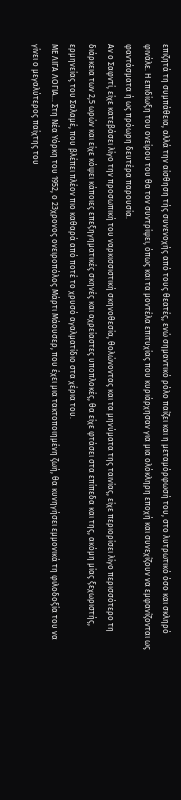επιζητά τη συμπάθεια, αλλά την αίσθηση τής συνενοχής από τους θεατές, ενώ σημαντικό ρόλο παίζει και η μεταμόρφωσή του, στο λυτρωτικό όσο και σκληρό φινάλε. Η επιδίωξη του ονείρου του θα τον συντρίψει, όπως και τα μοντέλα επιτυχίας που κυριάρχησαν για μια ολόκληρη εποχή και συνεχίζουν να εμφανίζονται ως φαντάσματα ή ως πρόωρη δευτέρα παρουσία.
Αν ο Σαφντί, είχε κατεβάσει λίγο την προσωπική του ναρκισσιστική σκηνοθεσία, θολώνοντας και τα μηνύματα της ταινίας, είχε περιορίσει λίγο περισσότερο τη διάρκεια των 2,5 ωρών και είχε κόψει κάποιες επεξηγηματικές σκηνές και αχρείαστες υποπλοκές, θα είχε φτάσει στα επίπεδα και της, ακόμη μίας ξεχωριστής, ερμηνείας του Σαλαμέ, που βλέπει πλέον πιο καθαρά από ποτέ το χρυσό αγαλματίδιο στα χέρια του.
ΜΕ ΛΙΓΑ ΛΟΓΙΑ… Στη Νέα Υόρκη του 1952, ο 23χρονος ονειροπόλος Μάρτι Μάουσερ, που έχει μια τακτοποιημένη ζωή, θα κυνηγήσει εμμονικά τη φιλοδοξία του να γίνει ο μεγαλύτερος παίχτης του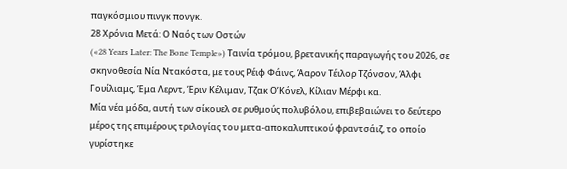παγκόσμιου πινγκ πονγκ.
28 Χρόνια Μετά: Ο Ναός των Οστών
(«28 Years Later: The Bone Temple») Ταινία τρόμου, βρετανικής παραγωγής του 2026, σε σκηνοθεσία Νία Ντακόστα, με τους Ρέιφ Φάινς, Άαρον Τέιλορ Τζόνσον, Άλφι Γουίλιαμς, Έμα Λερντ, Έριν Κέλιμαν, Τζακ Ο’Κόνελ, Κίλιαν Μέρφι κα.
Μία νέα μόδα, αυτή των σίκουελ σε ρυθμούς πολυβόλου, επιβεβαιώνει το δεύτερο μέρος της επιμέρους τριλογίας του μετα-αποκαλυπτικού φραντσάιζ, το οποίο γυρίστηκε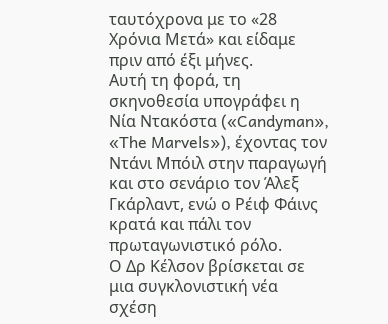ταυτόχρονα με το «28 Χρόνια Μετά» και είδαμε πριν από έξι μήνες.
Αυτή τη φορά, τη σκηνοθεσία υπογράφει η Νία Ντακόστα («Candyman», «The Marvels»), έχοντας τον Ντάνι Μπόιλ στην παραγωγή και στο σενάριο τον Άλεξ Γκάρλαντ, ενώ ο Ρέιφ Φάινς κρατά και πάλι τον πρωταγωνιστικό ρόλο.
Ο Δρ Κέλσον βρίσκεται σε μια συγκλονιστική νέα σχέση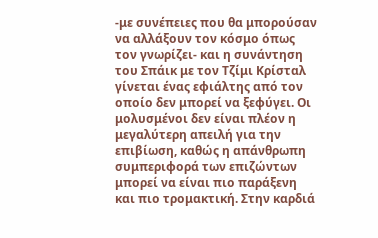-με συνέπειες που θα μπορούσαν να αλλάξουν τον κόσμο όπως τον γνωρίζει- και η συνάντηση του Σπάικ με τον Τζίμι Κρίσταλ γίνεται ένας εφιάλτης από τον οποίο δεν μπορεί να ξεφύγει. Οι μολυσμένοι δεν είναι πλέον η μεγαλύτερη απειλή για την επιβίωση, καθώς η απάνθρωπη συμπεριφορά των επιζώντων μπορεί να είναι πιο παράξενη και πιο τρομακτική. Στην καρδιά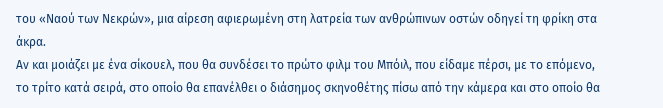του «Ναού των Νεκρών», μια αίρεση αφιερωμένη στη λατρεία των ανθρώπινων οστών οδηγεί τη φρίκη στα άκρα.
Αν και μοιάζει με ένα σίκουελ, που θα συνδέσει το πρώτο φιλμ του Μπόιλ, που είδαμε πέρσι, με το επόμενο, το τρίτο κατά σειρά, στο οποίο θα επανέλθει ο διάσημος σκηνοθέτης πίσω από την κάμερα και στο οποίο θα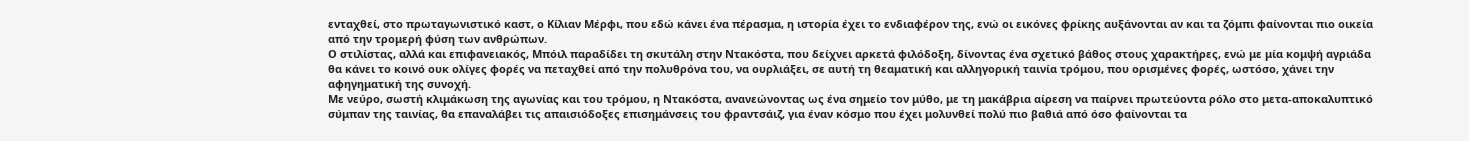ενταχθεί, στο πρωταγωνιστικό καστ, ο Κίλιαν Μέρφι, που εδώ κάνει ένα πέρασμα, η ιστορία έχει το ενδιαφέρον της, ενώ οι εικόνες φρίκης αυξάνονται αν και τα ζόμπι φαίνονται πιο οικεία από την τρομερή φύση των ανθρώπων.
Ο στιλίστας, αλλά και επιφανειακός, Μπόιλ παραδίδει τη σκυτάλη στην Ντακόστα, που δείχνει αρκετά φιλόδοξη, δίνοντας ένα σχετικό βάθος στους χαρακτήρες, ενώ με μία κομψή αγριάδα θα κάνει το κοινό ουκ ολίγες φορές να πεταχθεί από την πολυθρόνα του, να ουρλιάξει, σε αυτή τη θεαματική και αλληγορική ταινία τρόμου, που ορισμένες φορές, ωστόσο, χάνει την αφηγηματική της συνοχή.
Με νεύρο, σωστή κλιμάκωση της αγωνίας και του τρόμου, η Ντακόστα, ανανεώνοντας ως ένα σημείο τον μύθο, με τη μακάβρια αίρεση να παίρνει πρωτεύοντα ρόλο στο μετα-αποκαλυπτικό σύμπαν της ταινίας, θα επαναλάβει τις απαισιόδοξες επισημάνσεις του φραντσάιζ, για έναν κόσμο που έχει μολυνθεί πολύ πιο βαθιά από όσο φαίνονται τα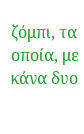ζόμπι, τα οποία, με κάνα δυο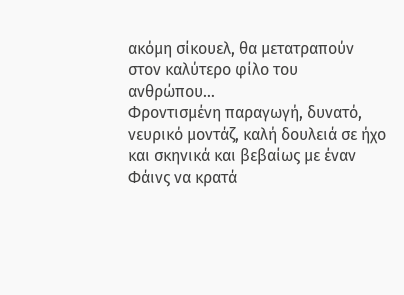ακόμη σίκουελ, θα μετατραπούν στον καλύτερο φίλο του ανθρώπου…
Φροντισμένη παραγωγή, δυνατό, νευρικό μοντάζ, καλή δουλειά σε ήχο και σκηνικά και βεβαίως με έναν Φάινς να κρατά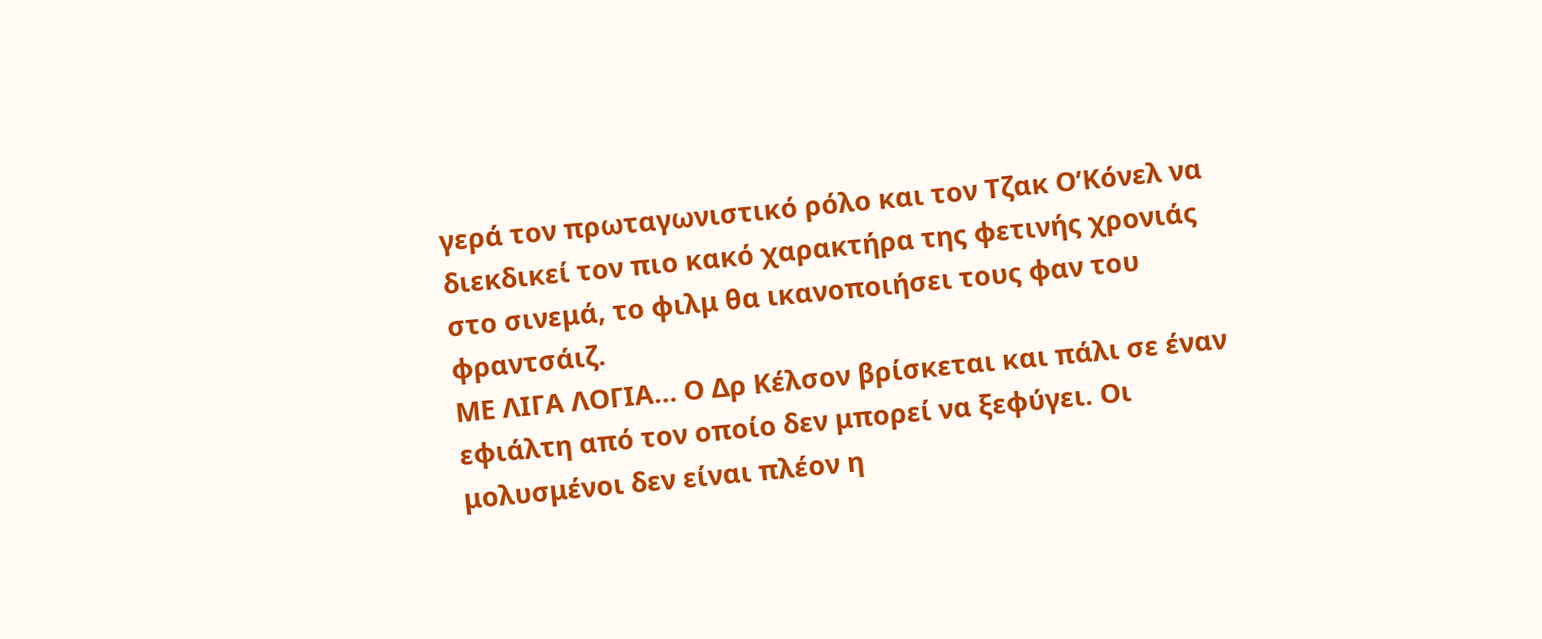γερά τον πρωταγωνιστικό ρόλο και τον Τζακ Ο’Κόνελ να διεκδικεί τον πιο κακό χαρακτήρα της φετινής χρονιάς στο σινεμά, το φιλμ θα ικανοποιήσει τους φαν του φραντσάιζ.
ΜΕ ΛΙΓΑ ΛΟΓΙΑ… Ο Δρ Κέλσον βρίσκεται και πάλι σε έναν εφιάλτη από τον οποίο δεν μπορεί να ξεφύγει. Οι μολυσμένοι δεν είναι πλέον η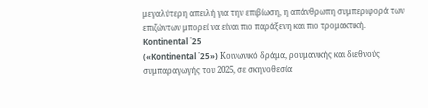μεγαλύτερη απειλή για την επιβίωση, η απάνθρωπη συμπεριφορά των επιζώντων μπορεί να είναι πιο παράξενη και πιο τρομακτική.
Kontinental ΄25
(«Kontinental ΄25») Κοινωνικό δράμα, ρουμανικής και διεθνούς συμπαραγωγής του 2025, σε σκηνοθεσία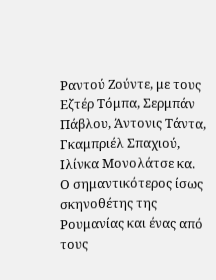Ραντού Ζούντε, με τους Εζτέρ Τόμπα, Σερμπάν Πάβλου, Άντονις Τάντα, Γκαμπριέλ Σπαχιού, Ιλίνκα Μονολάτσε κα.
Ο σημαντικότερος ίσως σκηνοθέτης της Ρουμανίας και ένας από τους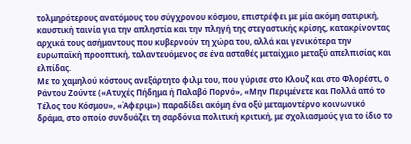τολμηρότερους ανατόμους του σύγχρονου κόσμου, επιστρέφει με μία ακόμη σατιρική, καυστική ταινία για την απληστία και την πληγή της στεγαστικής κρίσης, κατακρίνοντας αρχικά τους ασήμαντους που κυβερνούν τη χώρα του, αλλά και γενικότερα την ευρωπαϊκή προοπτική, ταλαντευόμενος σε ένα ασταθές μεταίχμιο μεταξύ απελπισίας και ελπίδας.
Με το χαμηλού κόστους ανεξάρτητο φιλμ του, που γύρισε στο Κλουζ και στο Φλορέστι, ο Ράντου Ζούντε («Ατυχές Πήδημα ή Παλαβό Πορνό», «Μην Περιμένετε και Πολλά από το Τέλος του Κόσμου», «Άφεριμ») παραδίδει ακόμη ένα οξύ μεταμοντέρνο κοινωνικό δράμα, στο οποίο συνδυάζει τη σαρδόνια πολιτική κριτική, με σχολιασμούς για το ίδιο το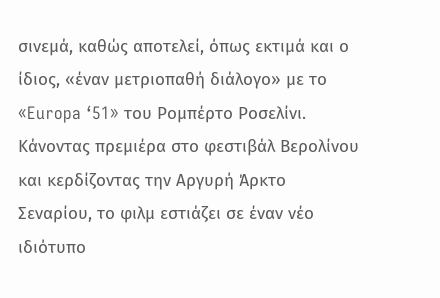σινεμά, καθώς αποτελεί, όπως εκτιμά και ο ίδιος, «έναν μετριοπαθή διάλογο» με το «Europa ‘51» του Ρομπέρτο Ροσελίνι.
Κάνοντας πρεμιέρα στο φεστιβάλ Βερολίνου και κερδίζοντας την Αργυρή Άρκτο Σεναρίου, το φιλμ εστιάζει σε έναν νέο ιδιότυπο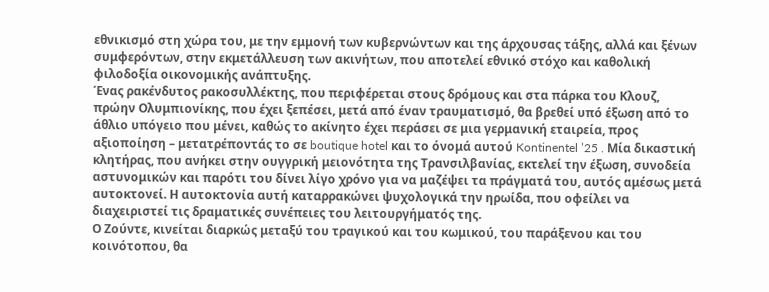εθνικισμό στη χώρα του, με την εμμονή των κυβερνώντων και της άρχουσας τάξης, αλλά και ξένων συμφερόντων, στην εκμετάλλευση των ακινήτων, που αποτελεί εθνικό στόχο και καθολική φιλοδοξία οικονομικής ανάπτυξης.
Ένας ρακένδυτος ρακοσυλλέκτης, που περιφέρεται στους δρόμους και στα πάρκα του Κλουζ, πρώην Ολυμπιονίκης, που έχει ξεπέσει, μετά από έναν τραυματισμό, θα βρεθεί υπό έξωση από το άθλιο υπόγειο που μένει, καθώς το ακίνητο έχει περάσει σε μια γερμανική εταιρεία, προς αξιοποίηση – μετατρέποντάς το σε boutique hotel και το όνομά αυτού Kontinentel ’25 . Μία δικαστική κλητήρας, που ανήκει στην ουγγρική μειονότητα της Τρανσιλβανίας, εκτελεί την έξωση, συνοδεία αστυνομικών και παρότι του δίνει λίγο χρόνο για να μαζέψει τα πράγματά του, αυτός αμέσως μετά αυτοκτονεί. Η αυτοκτονία αυτή καταρρακώνει ψυχολογικά την ηρωίδα, που οφείλει να διαχειριστεί τις δραματικές συνέπειες του λειτουργήματός της.
Ο Ζούντε, κινείται διαρκώς μεταξύ του τραγικού και του κωμικού, του παράξενου και του κοινότοπου, θα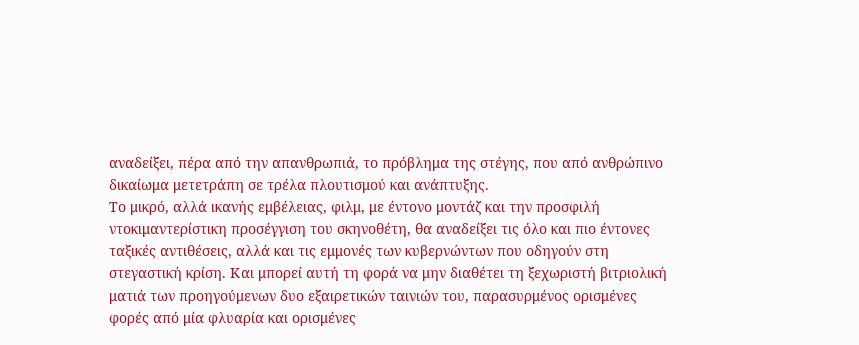αναδείξει, πέρα από την απανθρωπιά, το πρόβλημα της στέγης, που από ανθρώπινο δικαίωμα μετετράπη σε τρέλα πλουτισμού και ανάπτυξης.
Το μικρό, αλλά ικανής εμβέλειας, φιλμ, με έντονο μοντάζ και την προσφιλή ντοκιμαντερίστικη προσέγγιση του σκηνοθέτη, θα αναδείξει τις όλο και πιο έντονες ταξικές αντιθέσεις, αλλά και τις εμμονές των κυβερνώντων που οδηγούν στη στεγαστική κρίση. Και μπορεί αυτή τη φορά να μην διαθέτει τη ξεχωριστή βιτριολική ματιά των προηγούμενων δυο εξαιρετικών ταινιών του, παρασυρμένος ορισμένες φορές από μία φλυαρία και ορισμένες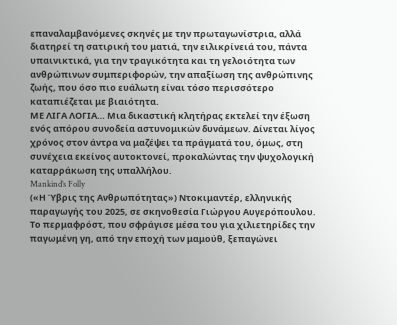επαναλαμβανόμενες σκηνές με την πρωταγωνίστρια, αλλά διατηρεί τη σατιρική του ματιά, την ειλικρίνειά του, πάντα υπαινικτικά, για την τραγικότητα και τη γελοιότητα των ανθρώπινων συμπεριφορών, την απαξίωση της ανθρώπινης ζωής, που όσο πιο ευάλωτη είναι τόσο περισσότερο καταπιέζεται με βιαιότητα.
ΜΕ ΛΙΓΑ ΛΟΓΙΑ… Μια δικαστική κλητήρας εκτελεί την έξωση ενός απόρου συνοδεία αστυνομικών δυνάμεων. Δίνεται λίγος χρόνος στον άντρα να μαζέψει τα πράγματά του, όμως, στη συνέχεια εκείνος αυτοκτονεί, προκαλώντας την ψυχολογική καταρράκωση της υπαλλήλου.
Mankind’s Folly
(«Η Ύβρις της Ανθρωπότητας») Ντοκιμαντέρ, ελληνικής παραγωγής του 2025, σε σκηνοθεσία Γιώργου Αυγερόπουλου.
Το περμαφρόστ, που σφράγισε μέσα του για χιλιετηρίδες την παγωμένη γη, από την εποχή των μαμούθ, ξεπαγώνει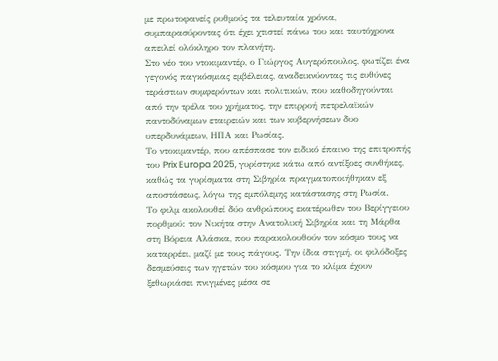με πρωτοφανείς ρυθμούς τα τελευταία χρόνια, συμπαρασύροντας ότι έχει χτιστεί πάνω του και ταυτόχρονα απειλεί ολόκληρο τον πλανήτη.
Στο νέο του ντοκιμαντέρ, ο Γιώργος Αυγερόπουλος, φωτίζει ένα γεγονός παγκόσμιας εμβέλειας, αναδεικνύοντας τις ευθύνες τεράστιων συμφερόντων και πολιτικών, που καθοδηγούνται από την τρέλα του χρήματος, την επιρροή πετρελαϊκών παντοδύναμων εταιρειών και των κυβερνήσεων δυο υπερδυνάμεων, ΗΠΑ και Ρωσίας.
Το ντοκιμαντέρ, που απέσπασε τον ειδικό έπαινο της επιτροπής του Prix Europa 2025, γυρίστηκε κάτω από αντίξοες συνθήκες, καθώς τα γυρίσματα στη Σιβηρία πραγματοποιήθηκαν εξ αποστάσεως, λόγω της εμπόλεμης κατάστασης στη Ρωσία.
Το φιλμ ακολουθεί δύο ανθρώπους εκατέρωθεν του Βερίγγειου πορθμού: τον Νικήτα στην Ανατολική Σιβηρία και τη Μάρθα στη Βόρεια Αλάσκα, που παρακολουθούν τον κόσμο τους να καταρρέει, μαζί με τους πάγους. Την ίδια στιγμή, οι φιλόδοξες δεσμεύσεις των ηγετών του κόσμου για το κλίμα έχουν ξεθωριάσει πνιγμένες μέσα σε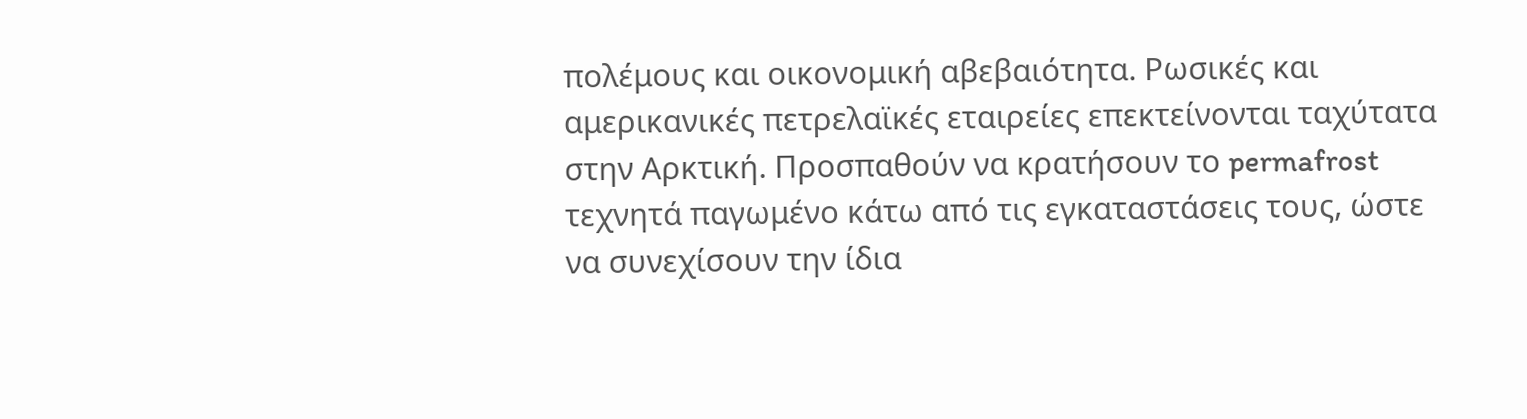πολέμους και οικονομική αβεβαιότητα. Ρωσικές και αμερικανικές πετρελαϊκές εταιρείες επεκτείνονται ταχύτατα στην Αρκτική. Προσπαθούν να κρατήσουν το permafrost τεχνητά παγωμένο κάτω από τις εγκαταστάσεις τους, ώστε να συνεχίσουν την ίδια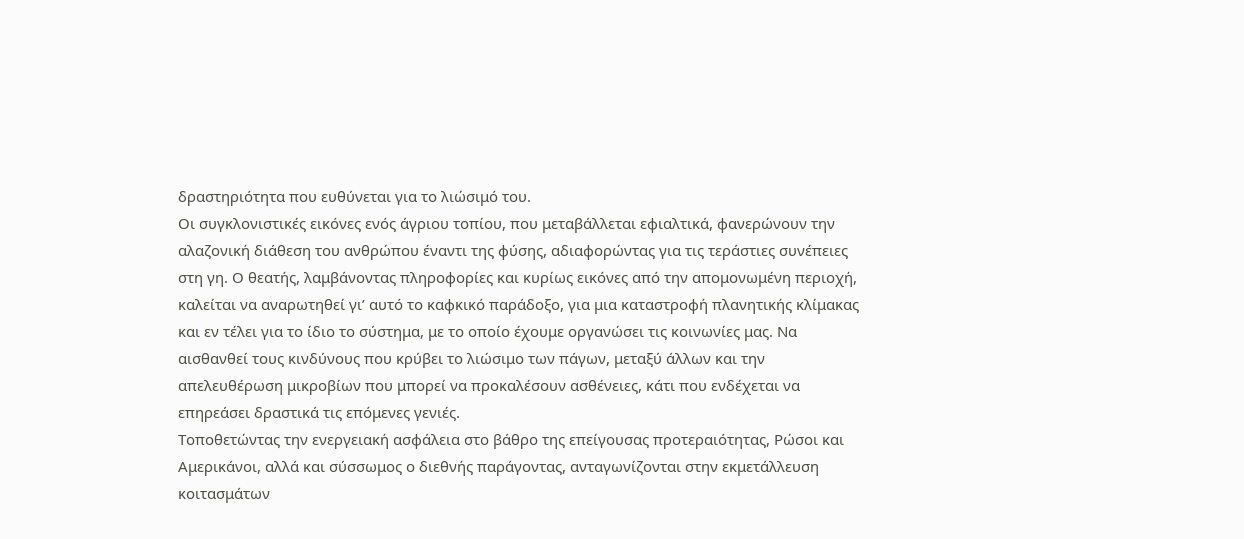δραστηριότητα που ευθύνεται για το λιώσιμό του.
Οι συγκλονιστικές εικόνες ενός άγριου τοπίου, που μεταβάλλεται εφιαλτικά, φανερώνουν την αλαζονική διάθεση του ανθρώπου έναντι της φύσης, αδιαφορώντας για τις τεράστιες συνέπειες στη γη. Ο θεατής, λαμβάνοντας πληροφορίες και κυρίως εικόνες από την απομονωμένη περιοχή, καλείται να αναρωτηθεί γι’ αυτό το καφκικό παράδοξο, για μια καταστροφή πλανητικής κλίμακας και εν τέλει για το ίδιο το σύστημα, με το οποίο έχουμε οργανώσει τις κοινωνίες μας. Να αισθανθεί τους κινδύνους που κρύβει το λιώσιμο των πάγων, μεταξύ άλλων και την απελευθέρωση μικροβίων που μπορεί να προκαλέσουν ασθένειες, κάτι που ενδέχεται να επηρεάσει δραστικά τις επόμενες γενιές.
Τοποθετώντας την ενεργειακή ασφάλεια στο βάθρο της επείγουσας προτεραιότητας, Ρώσοι και Αμερικάνοι, αλλά και σύσσωμος ο διεθνής παράγοντας, ανταγωνίζονται στην εκμετάλλευση κοιτασμάτων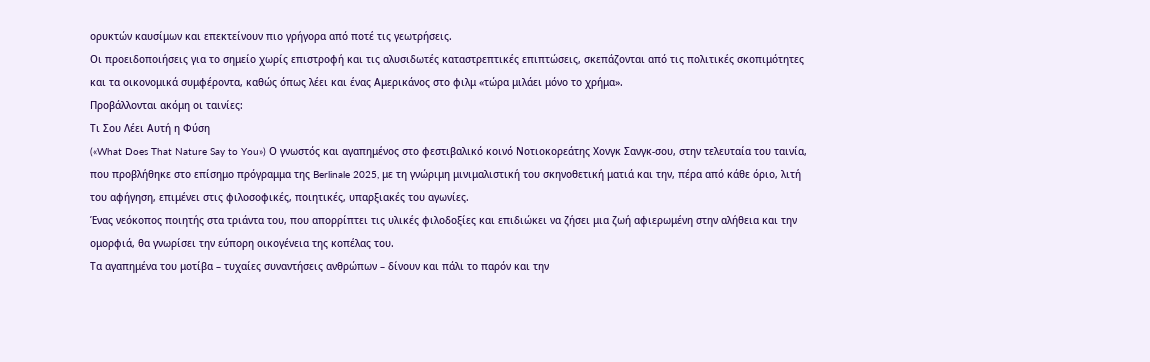ορυκτών καυσίμων και επεκτείνουν πιο γρήγορα από ποτέ τις γεωτρήσεις.
Οι προειδοποιήσεις για το σημείο χωρίς επιστροφή και τις αλυσιδωτές καταστρεπτικές επιπτώσεις, σκεπάζονται από τις πολιτικές σκοπιμότητες και τα οικονομικά συμφέροντα, καθώς όπως λέει και ένας Αμερικάνος στο φιλμ «τώρα μιλάει μόνο το χρήμα».
Προβάλλονται ακόμη οι ταινίες:
Τι Σου Λέει Αυτή η Φύση
(«What Does That Nature Say to You») Ο γνωστός και αγαπημένος στο φεστιβαλικό κοινό Νοτιοκορεάτης Χονγκ Σανγκ-σου, στην τελευταία του ταινία, που προβλήθηκε στο επίσημο πρόγραμμα της Berlinale 2025, με τη γνώριμη μινιμαλιστική του σκηνοθετική ματιά και την, πέρα από κάθε όριο, λιτή του αφήγηση, επιμένει στις φιλοσοφικές, ποιητικές, υπαρξιακές του αγωνίες.
Ένας νεόκοπος ποιητής στα τριάντα του, που απορρίπτει τις υλικές φιλοδοξίες και επιδιώκει να ζήσει μια ζωή αφιερωμένη στην αλήθεια και την ομορφιά, θα γνωρίσει την εύπορη οικογένεια της κοπέλας του.
Τα αγαπημένα του μοτίβα – τυχαίες συναντήσεις ανθρώπων – δίνουν και πάλι το παρόν και την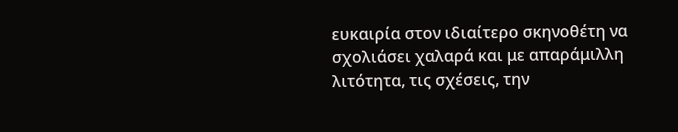ευκαιρία στον ιδιαίτερο σκηνοθέτη να σχολιάσει χαλαρά και με απαράμιλλη λιτότητα, τις σχέσεις, την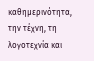καθημερινότητα, την τέχνη, τη λογοτεχνία και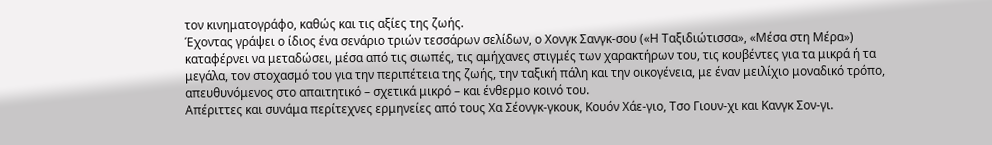τον κινηματογράφο, καθώς και τις αξίες της ζωής.
Έχοντας γράψει ο ίδιος ένα σενάριο τριών τεσσάρων σελίδων, ο Χονγκ Σανγκ-σου («Η Ταξιδιώτισσα», «Μέσα στη Μέρα») καταφέρνει να μεταδώσει, μέσα από τις σιωπές, τις αμήχανες στιγμές των χαρακτήρων του, τις κουβέντες για τα μικρά ή τα μεγάλα, τον στοχασμό του για την περιπέτεια της ζωής, την ταξική πάλη και την οικογένεια, με έναν μειλίχιο μοναδικό τρόπο, απευθυνόμενος στο απαιτητικό – σχετικά μικρό – και ένθερμο κοινό του.
Απέριττες και συνάμα περίτεχνες ερμηνείες από τους Χα Σέονγκ-γκουκ, Κουόν Χάε-γιο, Τσο Γιουν-χι και Κανγκ Σον-γι.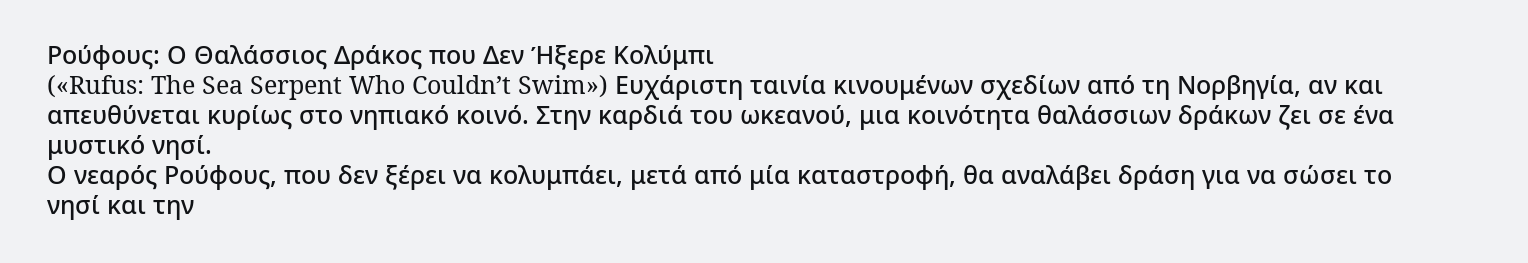Ρούφους: Ο Θαλάσσιος Δράκος που Δεν Ήξερε Κολύμπι
(«Rufus: The Sea Serpent Who Couldn’t Swim») Ευχάριστη ταινία κινουμένων σχεδίων από τη Νορβηγία, αν και απευθύνεται κυρίως στο νηπιακό κοινό. Στην καρδιά του ωκεανού, μια κοινότητα θαλάσσιων δράκων ζει σε ένα μυστικό νησί.
Ο νεαρός Ρούφους, που δεν ξέρει να κολυμπάει, μετά από μία καταστροφή, θα αναλάβει δράση για να σώσει το νησί και την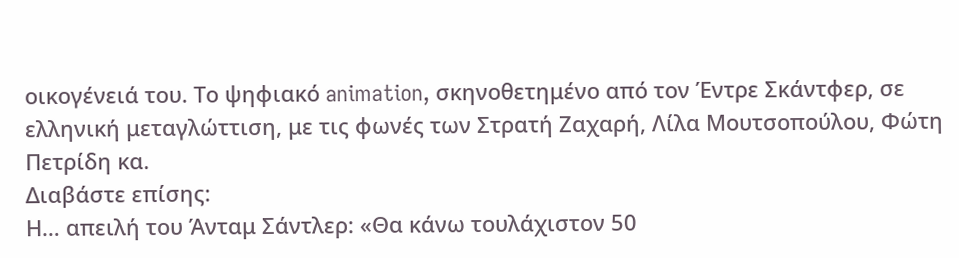οικογένειά του. Το ψηφιακό animation, σκηνοθετημένο από τον Έντρε Σκάντφερ, σε ελληνική μεταγλώττιση, με τις φωνές των Στρατή Ζαχαρή, Λίλα Μουτσοπούλου, Φώτη Πετρίδη κα.
Διαβάστε επίσης:
Η… απειλή του Άνταμ Σάντλερ: «Θα κάνω τουλάχιστον 50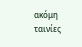ακόμη ταινίες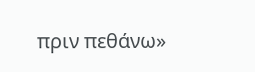πριν πεθάνω»